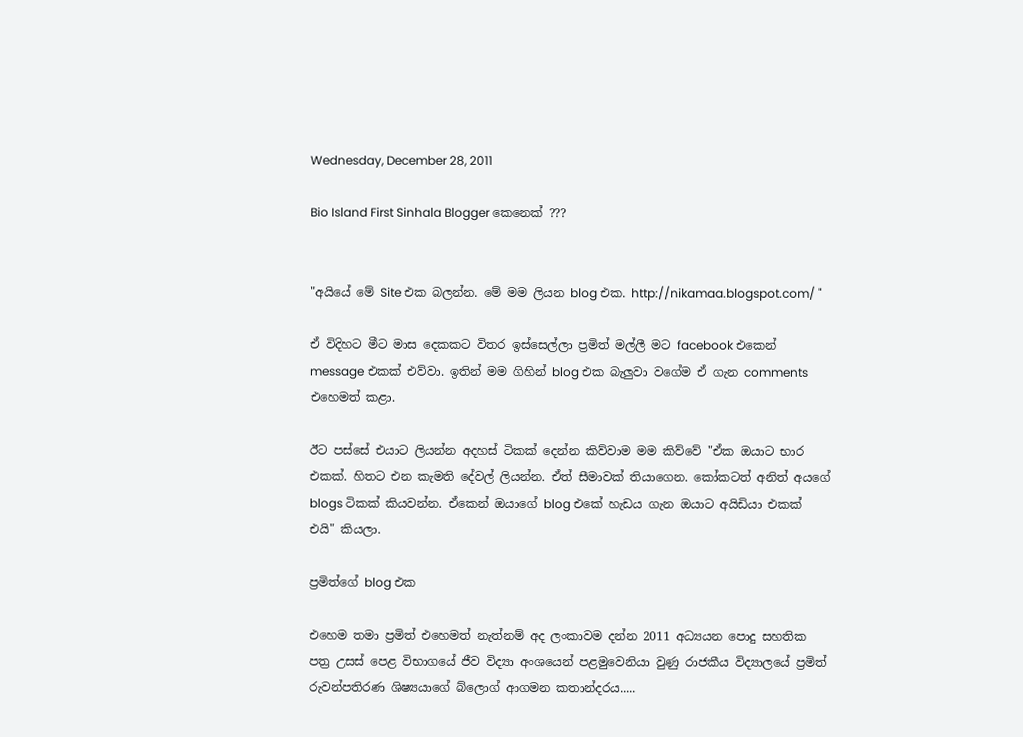Wednesday, December 28, 2011

Bio Island First Sinhala Blogger කෙනෙක් ???


"අයියේ මේ Site එක බලන්න. මේ මම ලියන blog එක. http://nikamaa.blogspot.com/ "

ඒ විදිහට මීට මාස දෙකකට විතර ඉස්සෙල්ලා ප්‍රමිත් මල්ලී මට facebook එකෙන් message එකක් එව්වා. ඉතින් මම ගිහින් blog එක බැලුවා වගේම ඒ ගැන comments එහෙමත් කළා.

ඊට පස්සේ එයාට ලියන්න අදහස් ටිකක් දෙන්න කිව්වාම මම කිව්වේ "ඒක ඔයාට භාර එකක්. හිතට එන කැමති දේවල් ලියන්න. ඒත් සීමාවක් තියාගෙන. කෝකටත් අනිත් අයගේ blogs ටිකක් කියවන්න. ඒකෙන් ඔයාගේ blog එකේ හැඩය ගැන ඔයාට අයිඩියා එකක් එයි" කියලා.

ප්‍රමිත්ගේ blog එක

එහෙම තමා ප්‍රමිත් එහෙමත් නැත්නම් අද ලංකාවම දන්න 2011 අධ්‍යයන පොදු සහතික පත්‍ර උසස් පෙළ විභාගයේ ජීව විද්‍යා අංශයෙන් පළමුවෙනියා වුණු රාජකීය විද්‍යාලයේ ප්‍රමිත් රුවන්පතිරණ ශිෂ්‍යයාගේ බ්ලොග් ආගමන කතාන්දරය.....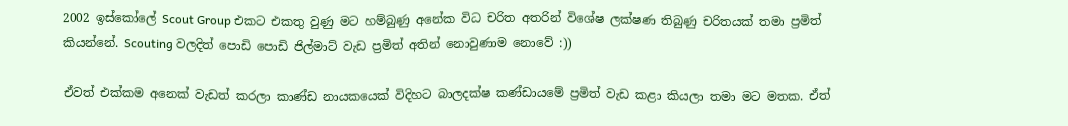2002 ඉස්කෝලේ Scout Group එකට එකතු වුණු මට හම්බුණු අනේක විධ චරිත අතරින් විශේෂ ලක්ෂණ තිබුණු චරිතයක් තමා ප්‍රමිත් කියන්නේ. Scouting වලදිත් පොඩි පොඩි ජිල්මාට් වැඩ ප්‍රමිත් අතින් නොවුණාම නොවේ :))

ඒවත් එක්කම අනෙක් වැඩත් කරලා කාණ්ඩ නායකයෙක් විදිහට බාලදක්ෂ කණ්ඩායමේ ප්‍රමිත් වැඩ කළා කියලා තමා මට මතක. ඒත්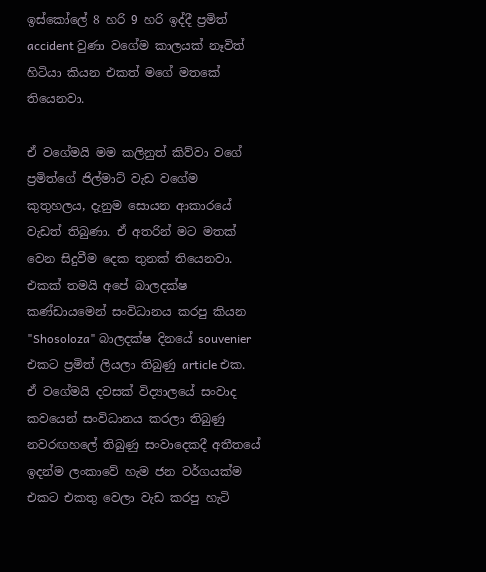ඉස්කෝලේ 8 හරි 9 හරි ඉද්දී ප්‍රමිත් accident වුණා වගේම කාලයක් නෑවිත් හිටියා කියන එකත් මගේ මතකේ තියෙනවා.

ඒ වගේමයි මම කලිනුත් කිව්වා වගේ ප්‍රමිත්ගේ ජිල්මාට් වැඩ වගේම කුතුහලය, දැනුම සොයන ආකාරයේ වැඩත් තිබුණා. ඒ අතරින් මට මතක් වෙන සිදුවීම දෙක තුනක් තියෙනවා. එකක් තමයි අපේ බාලදක්ෂ කණ්ඩායමෙන් සංවිධානය කරපු කියන "Shosoloza" බාලදක්ෂ දිනයේ souvenier එකට ප්‍රමිත් ලියලා තිබුණු article එක. ඒ වගේමයි දවසක් විද්‍යාලයේ සංවාද කවයෙන් සංවිධානය කරලා තිබුණු නවරඟහලේ තිබුණු සංවාදෙකදී අතීතයේ ඉදන්ම ලංකාවේ හැම ජන වර්ගයක්ම එකට එකතු වෙලා වැඩ කරපු හැටි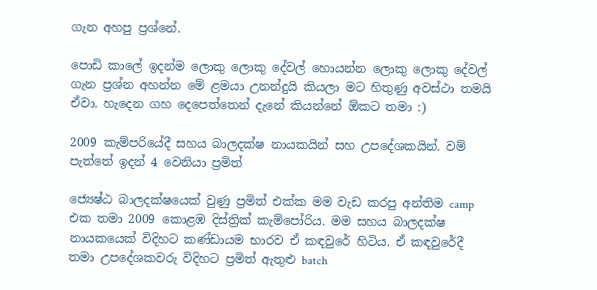ගැන අහපු ප්‍රශ්නේ.

පොඩි කාලේ ඉදන්ම ලොකු ලොකු දේවල් හොයන්න ලොකු ලොකු දේවල් ගැන ප්‍රශ්න අහන්න මේ ළමයා උනන්දුයි කියලා මට හිතුණු අවස්ථා තමයි ඒවා. හැදෙන ගහ දෙපෙත්තෙන් දැනේ කියන්නේ ඕකට තමා :)

2009 කැම්පරියේදී සහය බාලදක්ෂ නායකයින් සහ උපදේශකයින්. වම් පැත්තේ ඉදන් 4 වෙනියා ප්‍රමිත්

ජ්‍යෙෂ්ඨ බාලදක්ෂයෙක් වුණු ප්‍රමිත් එක්ක මම වැඩ කරපු අන්තිම camp එක තමා 2009 කොළඹ දිස්ත්‍රික් කැම්පෝරිය. මම සහය බාලදක්ෂ නායකයෙක් විදිහට කණ්ඩායම භාරව ඒ කඳවුරේ හිටිය. ඒ කඳවුරේදී තමා උපදේශකවරු විදිහට ප්‍රමිත් ඇතුළු batch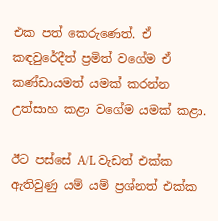එක පත් කෙරුණෙත්. ඒ කඳවුරේදීත් ප්‍රමිත් වගේම ඒ කණ්ඩායමත් යමක් කරන්න උත්සාහ කළා වගේම යමක් කළා.

ඊට පස්සේ A/L වැඩත් එක්ක ඇතිවුණු යම් යම් ප්‍රශ්නත් එක්ක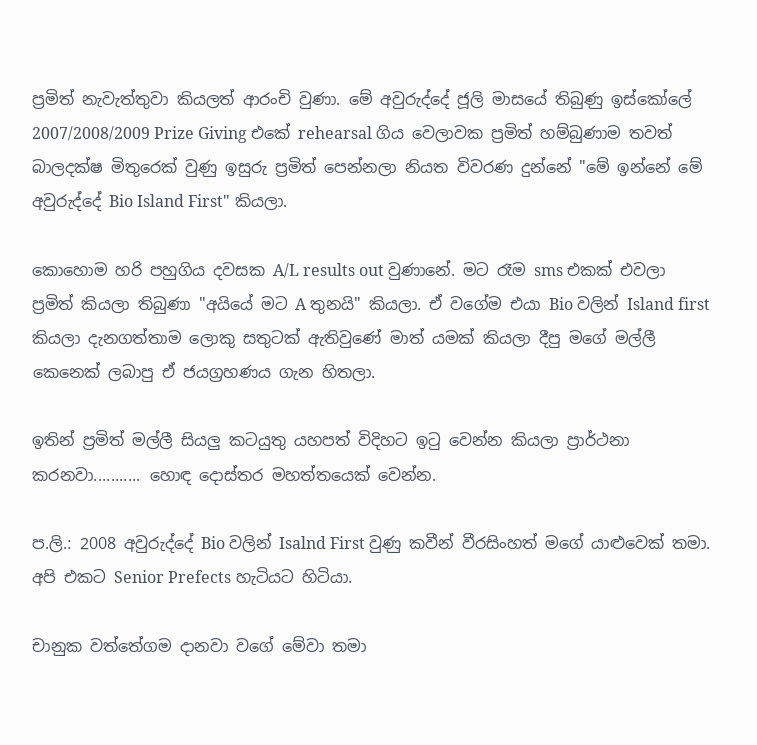ප්‍රමිත් නැවැත්තුවා කියලත් ආරංචි වුණා. මේ අවුරුද්දේ ජූලි මාසයේ තිබුණු ඉස්කෝලේ 2007/2008/2009 Prize Giving එකේ rehearsal ගිය වෙලාවක ප්‍රමිත් හම්බුණාම තවත් බාලදක්ෂ මිතුරෙක් වුණු ඉසුරු ප්‍රමිත් පෙන්නලා නියත විවරණ දුන්නේ "මේ ඉන්නේ මේ අවුරුද්දේ Bio Island First" කියලා.

කොහොම හරි පහුගිය දවසක A/L results out වුණානේ. මට රෑම sms එකක් එවලා ප්‍රමිත් කියලා තිබුණා "අයියේ මට A තුනයි" කියලා. ඒ වගේම එයා Bio වලින් Island first කියලා දැනගත්තාම ලොකු සතුටක් ඇතිවුණේ මාත් යමක් කියලා දීපු මගේ මල්ලී කෙනෙක් ලබාපු ඒ ජයග්‍රහණය ගැන හිතලා.

ඉතින් ප්‍රමිත් මල්ලී සියලු කටයුතු යහපත් විදිහට ඉටු වෙන්න කියලා ප්‍රාර්ථනා කරනවා........... හොඳ දොස්තර මහත්තයෙක් වෙන්න.

ප.ලි.: 2008 අවුරුද්දේ Bio වලින් Isalnd First වුණු කවීන් වීරසිංහත් මගේ යාළුවෙක් තමා. අපි එකට Senior Prefects හැටියට හිටියා.

චානුක වත්තේගම දානවා වගේ මේවා තමා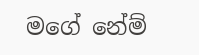මගේ නේම්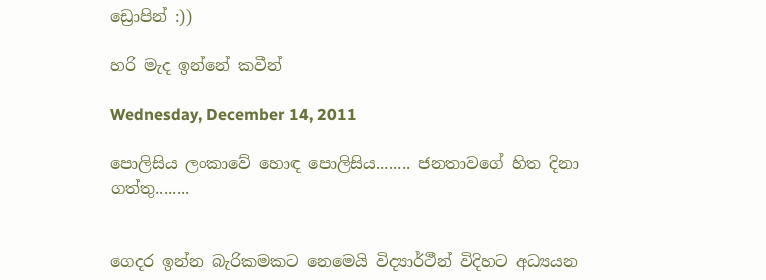ඩ්‍රොපින් :))

හරි මැද ඉන්නේ කවීන්

Wednesday, December 14, 2011

පොලිසිය ලංකාවේ හොඳ පොලිසිය........ ජනතාවගේ හිත දිනා ගත්තු........


ගෙදර ඉන්න බැරිකමකට නෙමෙයි විද්‍යාර්ථීන් විදිහට අධ්‍යයන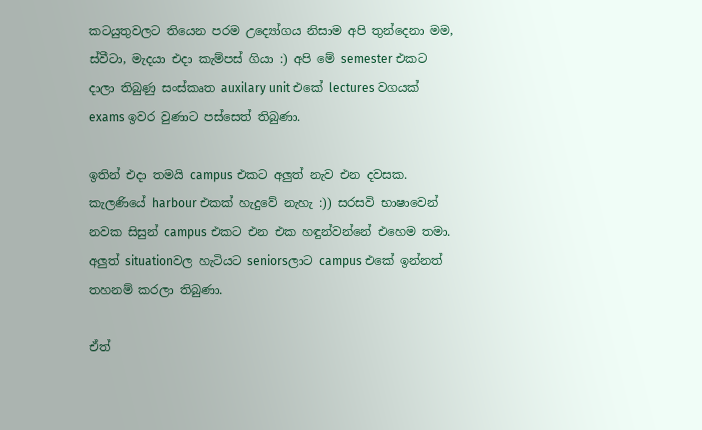කටයුතුවලට තියෙන පරම උද්‍යෝගය නිසාම අපි තුන්දෙනා මම, ස්වීටා, මැදයා එදා කැම්පස් ගියා :) අපි මේ semester එකට දාලා තිබුණු සංස්කෘත auxilary unit එකේ lectures වගයක් exams ඉවර වුණාට පස්සෙත් තිබුණා.

ඉතින් එදා තමයි campus එකට අලුත් නැව එන දවසක. කැලණියේ harbour එකක් හැදුවේ නැහැ :)) සරසවි භාෂාවෙන් නවක සිසුන් campus එකට එන එක හඳුන්වන්නේ එහෙම තමා. අලුත් situationවල හැටියට seniorsලාට campus එකේ ඉන්නත් තහනම් කරලා තිබුණා.

ඒත්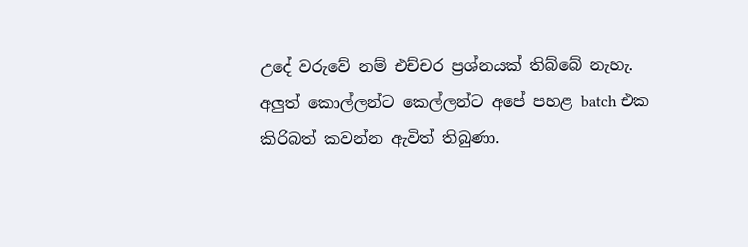උදේ වරුවේ නම් එච්චර ප්‍රශ්නයක් තිබ්බේ නැහැ. අලුත් කොල්ලන්ට කෙල්ලන්ට අපේ පහළ batch එක කිරිබත් කවන්න ඇවිත් තිබුණා.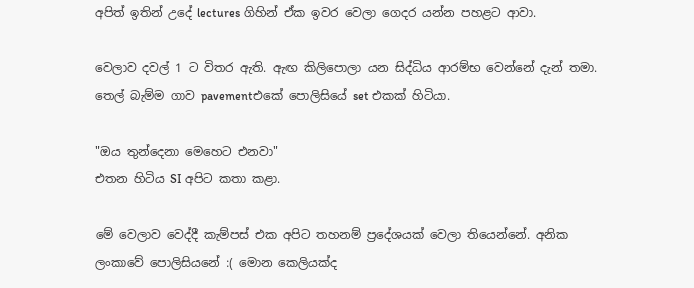අපිත් ඉතින් උදේ lectures ගිහින් ඒක ඉවර වෙලා ගෙදර යන්න පහළට ආවා.

වෙලාව දවල් 1 ට විතර ඇති. ඇඟ කිලිපොලා යන සිද්ධිය ආරම්භ වෙන්නේ දැන් තමා. තෙල් බැම්ම ගාව pavementඑකේ පොලිසියේ set එකක් හිටියා.

"ඔය තුන්දෙනා මෙහෙට එනවා"
එතන හිටිය SI අපිට කතා කළා.

මේ වෙලාව වෙද්දී කැම්පස් එක අපිට තහනම් ප්‍රදේශයක් වෙලා තියෙන්නේ. අනික ලංකාවේ පොලිසියනේ :( මොන කෙලියක්ද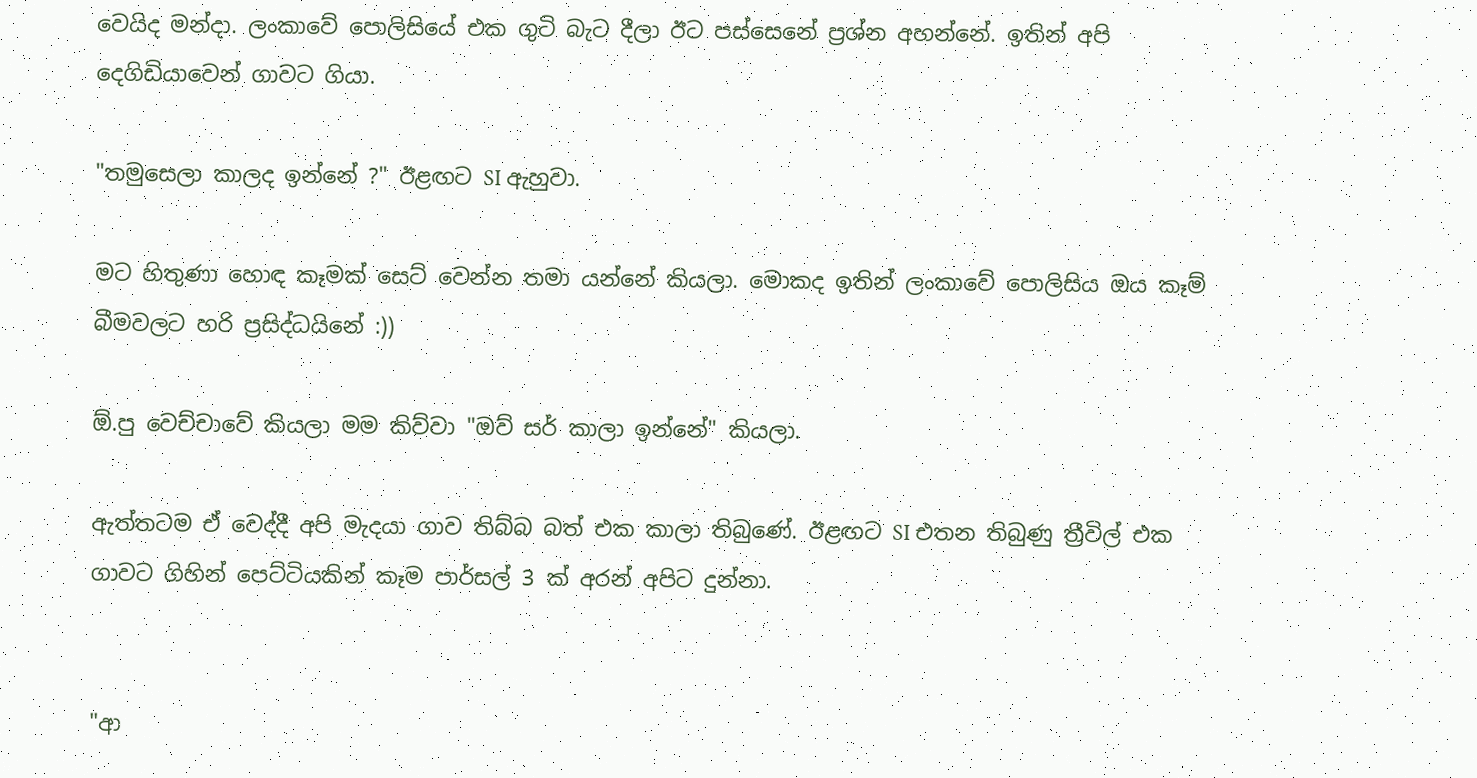වෙයිද මන්දා. ලංකාවේ පොලිසියේ එක ගුටි බැට දීලා ඊට පස්සෙනේ ප්‍රශ්න අහන්නේ. ඉතින් අපි දෙගිඩියාවෙන් ගාවට ගියා.

"තමුසෙලා කාලද ඉන්නේ ?" ඊළඟට SI ඇහුවා.

මට හිතුණා හොඳ කෑමක් සෙට් වෙන්න තමා යන්නේ කියලා. මොකද ඉතින් ලංකාවේ පොලිසිය ඔය කෑම් බීමවලට හරි ප්‍රසිද්ධයිනේ :))

ඕ.පු වෙච්චාවේ කියලා මම කිව්වා "ඔව් සර් කාලා ඉන්නේ" කියලා.

ඇත්තටම ඒ වෙද්දී අපි මැදයා ගාව තිබ්බ බත් එක කාලා තිබුණේ. ඊළඟට SI එතන තිබුණු ත්‍රීවිල් එක ගාවට ගිහින් පෙට්ටියකින් කෑම පාර්සල් 3 ක් අරන් අපිට දුන්නා.


"ආ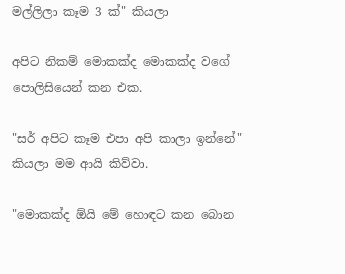මල්ලිලා කෑම 3 ක්" කියලා

අපිට නිකම් මොකක්ද මොකක්ද වගේ පොලිසියෙන් කන එක.

"සර් අපිට කෑම එපා අපි කාලා ඉන්නේ"
කියලා මම ආයි කිව්වා.

"මොකක්ද ඕයි මේ හොඳට කන බොන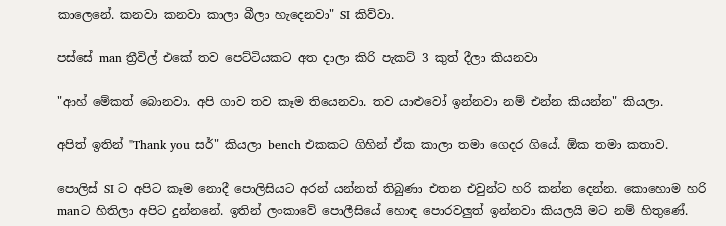කාලෙනේ. කනවා කනවා කාලා බීලා හැදෙනවා" SI කිව්වා.

පස්සේ man ත්‍රීවිල් එකේ තව පෙට්ටියකට අත දාලා කිරි පැකට් 3 කුත් දීලා කියනවා

"ආහ් මේකත් බොනවා. අපි ගාව තව කෑම තියෙනවා. තව යාළුවෝ ඉන්නවා නම් එන්න කියන්න" කියලා.

අපිත් ඉතින් "Thank you සර්" කියලා bench එකකට ගිහින් ඒක කාලා තමා ගෙදර ගියේ. ඕක තමා කතාව.

පොලිස් SI ට අපිට කෑම නොදී පොලිසියට අරන් යන්නත් තිබුණා එතන එවුන්ට හරි කන්න දෙන්න. කොහොම හරි manට හිතිලා අපිට දුන්නනේ. ඉතින් ලංකාවේ පොලීසියේ හොඳ පොරවලුත් ඉන්නවා කියලයි මට නම් හිතුණේ.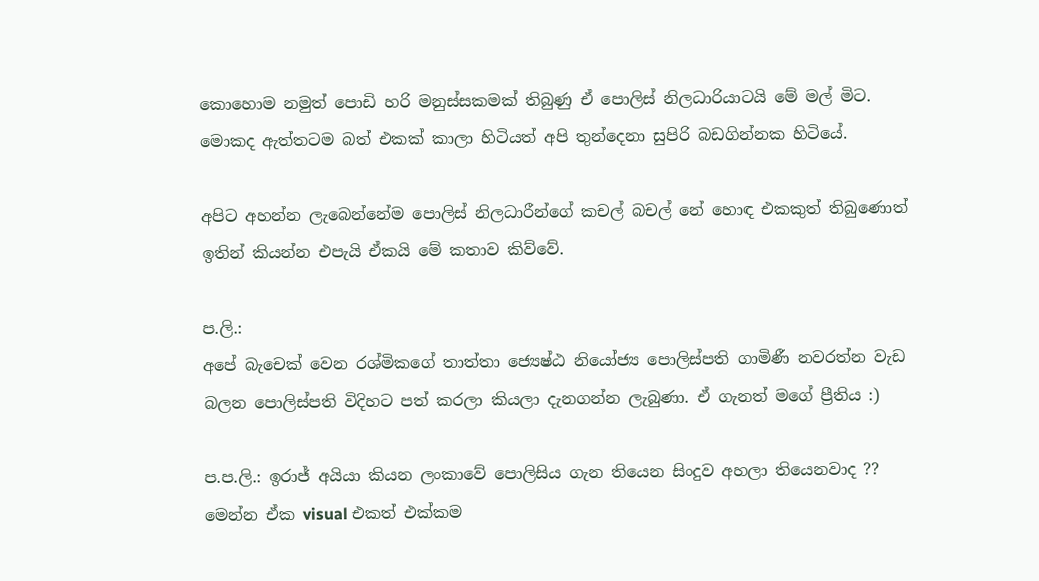කොහොම නමුත් පොඩි හරි මනුස්සකමක් තිබුණු ඒ පොලිස් නිලධාරියාටයි මේ මල් මිට. මොකද ඇත්තටම බත් එකක් කාලා හිටියත් අපි තුන්දෙනා සුපිරි බඩගින්නක හිටියේ.

අපිට අහන්න ලැබෙන්නේම පොලිස් නිලධාරීන්ගේ කචල් බචල් නේ හොඳ එකකුත් තිබුණොත් ඉතින් කියන්න එපැයි ඒකයි මේ කතාව කිව්වේ.

ප.ලි.:
අපේ බැචෙක් වෙන රශ්මිකගේ තාත්තා ජ්‍යෙෂ්ඨ නියෝජ්‍ය පොලිස්පති ගාමිණී නවරත්න වැඩ බලන පොලිස්පති විදිහට පත් කරලා කියලා දැනගන්න ලැබුණා. ඒ ගැනත් මගේ ප්‍රීතිය :)

ප.ප.ලි.: ඉරාජ් අයියා කියන ලංකාවේ පොලිසිය ගැන තියෙන සිංදුව අහලා තියෙනවාද ?? මෙන්න ඒක visual එකත් එක්කම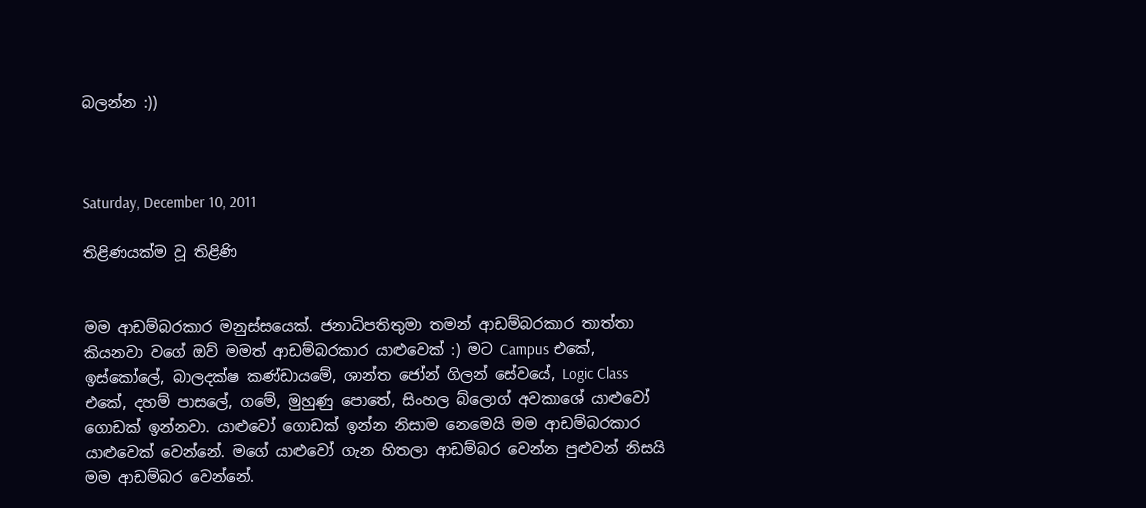බලන්න :))



Saturday, December 10, 2011

තිළිණයක්ම වූ තිළිණි


මම ආඩම්බරකාර මනුස්සයෙක්. ජනාධිපතිතුමා තමන් ආඩම්බරකාර තාත්තා කියනවා වගේ ඔව් මමත් ආඩම්බරකාර යාළුවෙක් :) මට Campus එකේ, ඉස්කෝලේ, බාලදක්ෂ කණ්ඩායමේ, ශාන්ත ජෝන් ගිලන් සේවයේ, Logic Class එකේ, දහම් පාසලේ, ගමේ, මුහුණු පොතේ, සිංහල බ්ලොග් අවකාශේ යාළුවෝ ගොඩක් ඉන්නවා. යාළුවෝ ගොඩක් ඉන්න නිසාම නෙමෙයි මම ආඩම්බරකාර යාළුවෙක් වෙන්නේ. මගේ යාළුවෝ ගැන හිතලා ආඩම්බර වෙන්න පුළුවන් නිසයි මම ආඩම්බර වෙන්නේ.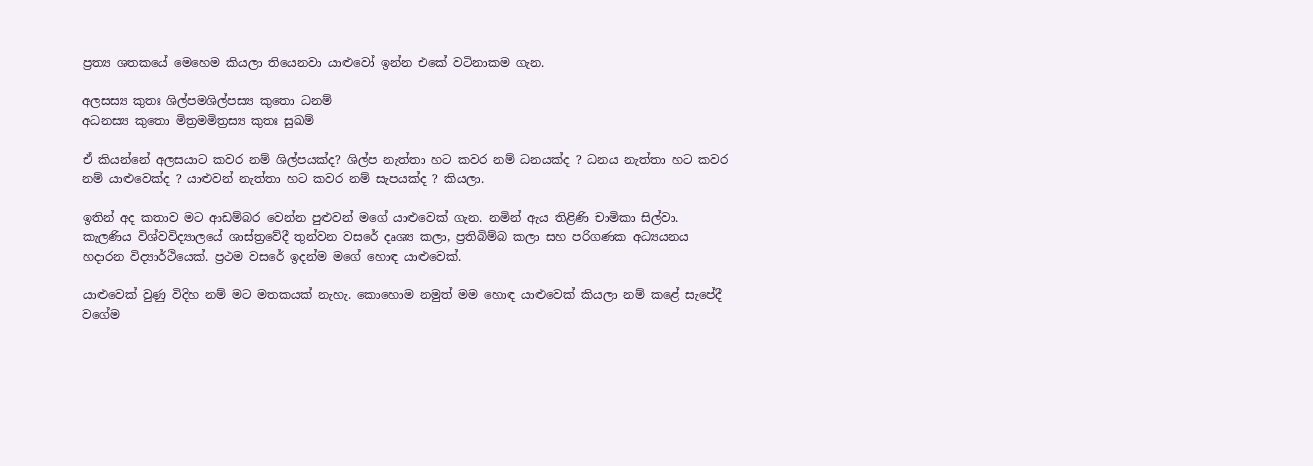ප්‍රත්‍ය ශතකයේ මෙහෙම කියලා තියෙනවා යාළුවෝ ඉන්න එකේ වටිනාකම ගැන.

අලසස්‍ය කුතඃ ශිල්පමශිල්පස්‍ය කුතො ධනම්
අධනස්‍ය කුතො මිත්‍රමමිත්‍රස්‍ය කුතඃ සුඛම්

ඒ කියන්නේ අලසයාට කවර නම් ශිල්පයක්ද? ශිල්ප නැත්තා හට කවර නම් ධනයක්ද ? ධනය නැත්තා හට කවර නම් යාළුවෙක්ද ? යාළුවන් නැත්තා හට කවර නම් සැපයක්ද ? කියලා.

ඉතින් අද කතාව මට ආඩම්බර වෙන්න පුළුවන් මගේ යාළුවෙක් ගැන. නමින් ඇය තිළිණි චාමිකා සිල්වා. කැලණිය විශ්වවිද්‍යාලයේ ශාස්ත්‍රවේදී තුන්වන වසරේ දෘශ්‍ය කලා, ප්‍රතිබිම්බ කලා සහ පරිගණක අධ්‍යයනය හදාරන විද්‍යාර්ථියෙක්. ප්‍රථම වසරේ ඉදන්ම මගේ හොඳ යාළුවෙක්.

යාළුවෙක් වුණු විදිහ නම් මට මතකයක් නැහැ. කොහොම නමුත් මම හොඳ යාළුවෙක් කියලා නම් කළේ සැපේදී වගේම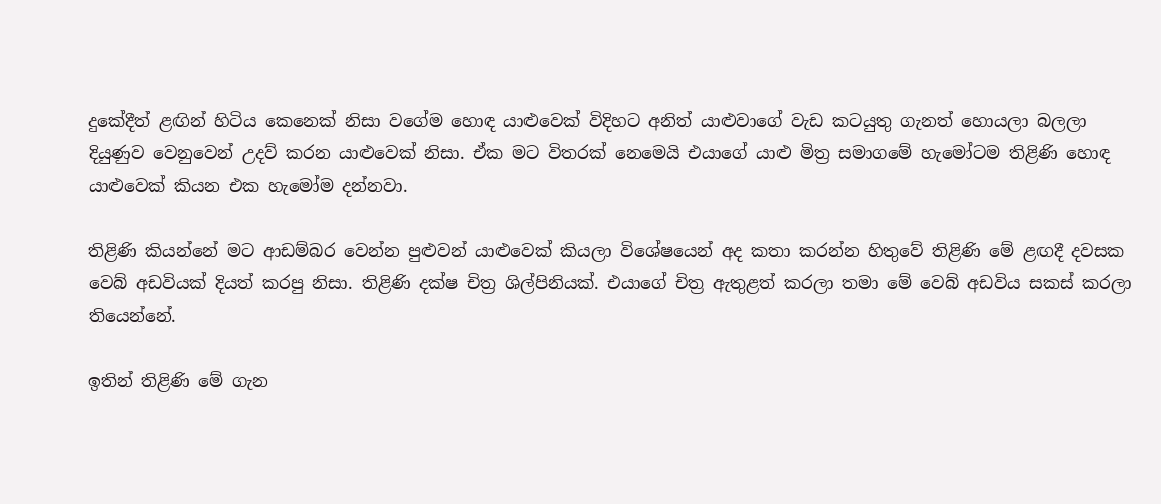දුකේදීත් ළඟින් හිටිය කෙනෙක් නිසා වගේම හොඳ යාළුවෙක් විදිහට අනිත් යාළුවාගේ වැඩ කටයුතු ගැනත් හොයලා බලලා දියුණුව වෙනුවෙන් උදව් කරන යාළුවෙක් නිසා. ඒක මට විතරක් නෙමෙයි එයාගේ යාළු මිත්‍ර සමාගමේ හැමෝටම තිළිණි හොඳ යාළුවෙක් කියන එක හැමෝම දන්නවා.

තිළිණි කියන්නේ මට ආඩම්බර වෙන්න පුළුවන් යාළුවෙක් කියලා විශේෂයෙන් අද කතා කරන්න හිතුවේ තිළිණි මේ ළඟදී දවසක වෙබ් අඩවියක් දියත් කරපු නිසා. තිළිණි දක්ෂ චිත්‍ර ශිල්පිනියක්. එයාගේ චිත්‍ර ඇතුළත් කරලා තමා මේ වෙබ් අඩවිය සකස් කරලා තියෙන්නේ.

ඉතින් තිළිණි මේ ගැන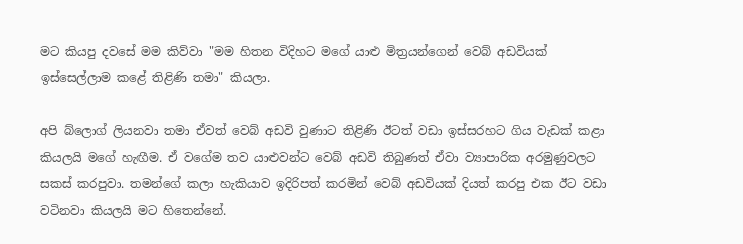මට කියපු දවසේ මම කිව්වා "මම හිතන විදිහට මගේ යාළු මිත්‍රයන්ගෙන් වෙබ් අඩවියක් ඉස්සෙල්ලාම කළේ තිළිණි තමා" කියලා.

අපි බ්ලොග් ලියනවා තමා ඒවත් වෙබ් අඩවි වුණාට තිළිණි ඊටත් වඩා ඉස්සරහට ගිය වැඩක් කළා කියලයි මගේ හැඟීම. ඒ වගේම තව යාළුවන්ට වෙබ් අඩවි තිබුණත් ඒවා ව්‍යාපාරික අරමුණුවලට සකස් කරපුවා. තමන්ගේ කලා හැකියාව ඉදිරිපත් කරමින් වෙබ් අඩවියක් දියත් කරපු එක ඊට වඩා වටිනවා කියලයි මට හිතෙන්නේ.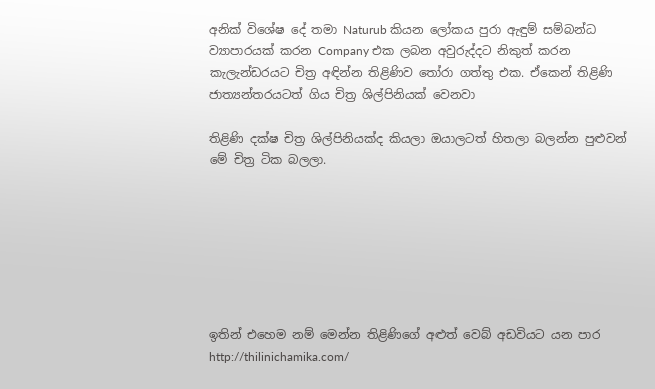අනික් විශේෂ දේ තමා Naturub කියන ලෝකය පුරා ඇඳුම් සම්බන්ධ ව්‍යාපාරයක් කරන Company එක ලබන අවුරුද්දට නිකුත් කරන කැලැන්ඩරයට චිත්‍ර අඳින්න තිළිණිව තෝරා ගත්තු එක. ඒකෙන් තිළිණි ජාත්‍යන්තරයටත් ගිය චිත්‍ර ශිල්පිනියක් වෙනවා

තිළිණි දක්ෂ චිත්‍ර ශිල්පිනියක්ද කියලා ඔයාලටත් හිතලා බලන්න පුළුවන් මේ චිත්‍ර ටික බලලා.







ඉතින් එහෙම නම් මෙන්න තිළිණිගේ අළුත් වෙබ් අඩවියට යන පාර http://thilinichamika.com/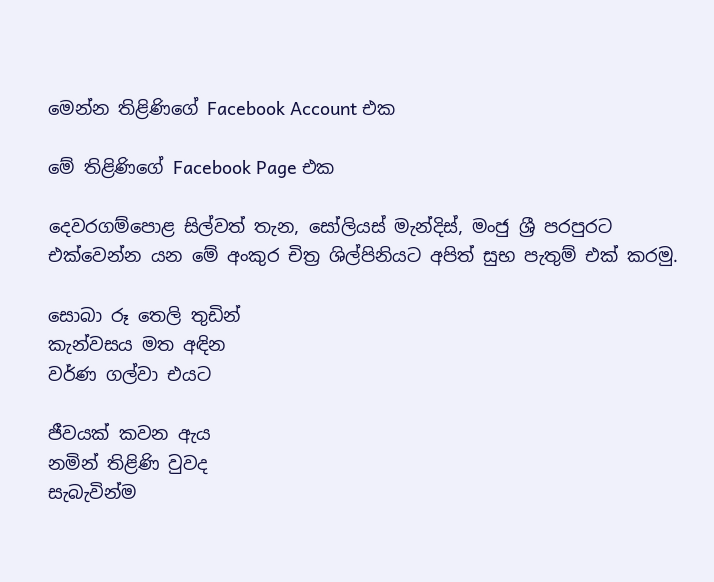මෙන්න තිළිණිගේ Facebook Account එක

මේ තිළිණිගේ Facebook Page එක

දෙවරගම්පොළ සිල්වත් තැන, සෝලියස් මැන්දිස්, මංජු ශ්‍රී පරපුරට එක්වෙන්න යන මේ අංකුර චිත්‍ර ශිල්පිනියට අපිත් සුභ පැතුම් එක් කරමු.

සොබා රූ තෙලි තුඩින්
කැන්වසය මත අඳින
වර්ණ ගල්වා එයට

ජීවයක් කවන ඇය
නමින් තිළිණි වුවද
සැබැවින්ම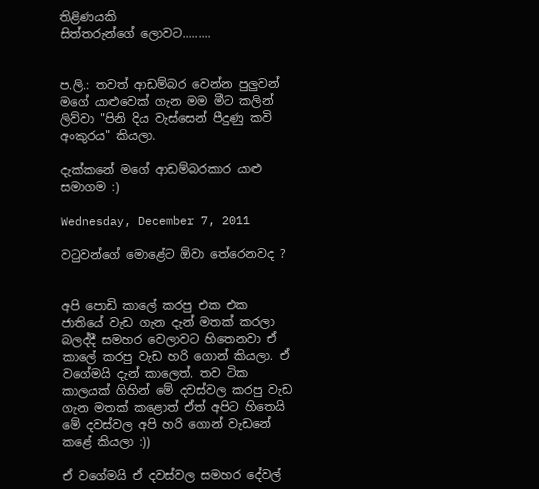තිළිණයකි
සිත්තරුන්ගේ ලොවට.........


ප.ලි.: තවත් ආඩම්බර වෙන්න පුලුවන් මගේ යාළුවෙක් ගැන මම මීට කලින් ලිව්වා "පිනි දිය වැස්සෙන් පීදුණු කවි අංකුරය" කියලා.

දැක්කනේ මගේ ආඩම්බරකාර යාළු සමාගම :)

Wednesday, December 7, 2011

වටුවන්ගේ මොළේට ඕවා තේරෙනවද ?


අපි පොඩි කාලේ කරපු එක එක ජාතියේ වැඩ ගැන දැන් මතක් කරලා බලද්දී සමහර වෙලාවට හිතෙනවා ඒ කාලේ කරපු වැඩ හරි ගොන් කියලා. ඒ වගේමයි දැන් කාලෙත්. තව ටික කාලයක් ගිහින් මේ දවස්වල කරපු වැඩ ගැන මතක් කළොත් ඒත් අපිට හිතෙයි මේ දවස්වල අපි හරි ගොන් වැඩනේ කළේ කියලා :))

ඒ වගේමයි ඒ දවස්වල සමහර දේවල්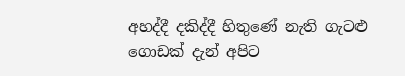අහද්දී දකිද්දී හිතුණේ නැති ගැටළු ගොඩක් දැන් අපිට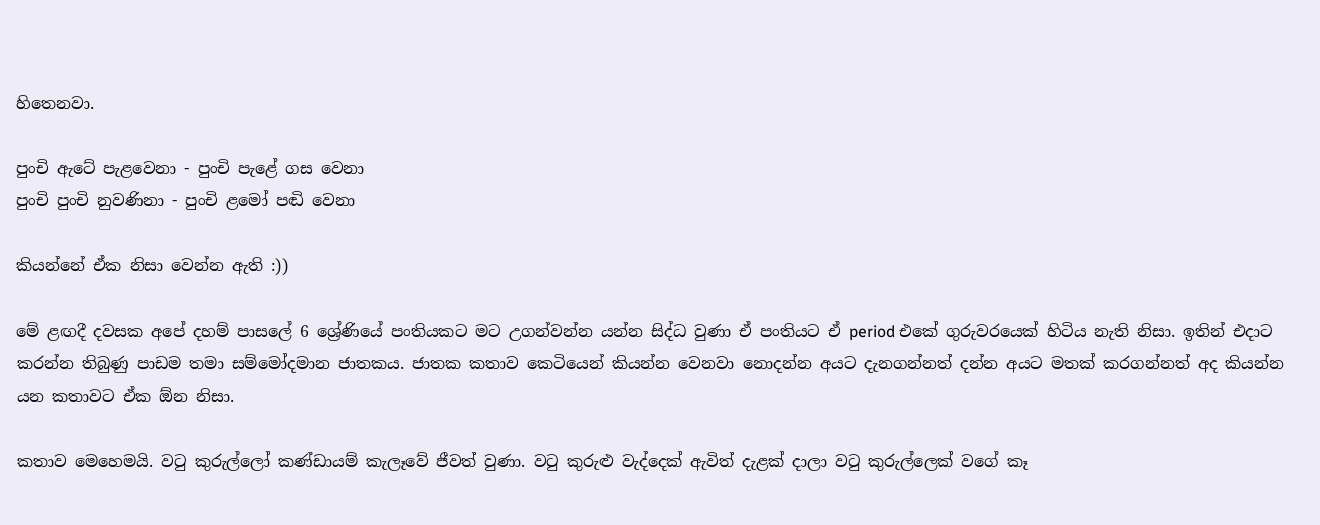හිතෙනවා.

පුංචි ඇටේ පැළවෙනා - පුංචි පැළේ ගස වෙනා
පුංචි පුංචි නුවණිනා - පුංචි ළමෝ පඬි වෙනා

කියන්නේ ඒක නිසා වෙන්න ඇති :))

මේ ළඟදී දවසක අපේ දහම් පාසලේ 6 ශ්‍රේණියේ පංතියකට මට උගන්වන්න යන්න සිද්ධ වුණා ඒ පංතියට ඒ period එකේ ගුරුවරයෙක් හිටිය නැති නිසා. ඉතින් එදාට කරන්න තිබුණු පාඩම තමා සම්මෝදමාන ජාතකය. ජාතක කතාව කෙටියෙන් කියන්න වෙනවා නොදන්න අයට දැනගන්නත් දන්න අයට මතක් කරගන්නත් අද කියන්න යන කතාවට ඒක ඕන නිසා.

කතාව මෙහෙමයි. වටු කුරුල්ලෝ කණ්ඩායම් කැලෑවේ ජීවත් වුණා. වටු කුරුළු වැද්දෙක් ඇවිත් දැළක් දාලා වටු කුරුල්ලෙක් වගේ කෑ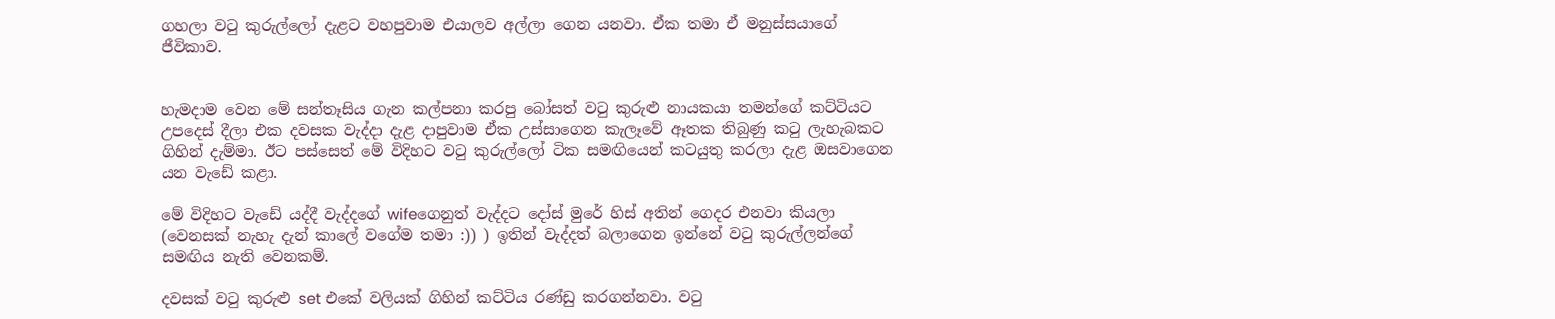ගහලා වටු කුරුල්ලෝ දැළට වහපුවාම එයාලව අල්ලා ගෙන යනවා. ඒක තමා ඒ මනුස්සයාගේ ජීවිකාව.


හැමදාම වෙන මේ සන්තෑසිය ගැන කල්පනා කරපු බෝසත් වටු කුරුළු නායකයා තමන්ගේ කට්ටියට උපදෙස් දීලා එක දවසක වැද්දා දැළ දාපුවාම ඒක උස්සාගෙන කැලෑවේ ඈතක තිබුණු කටු ලැහැබකට ගිහින් දැම්මා. ඊට පස්සෙත් මේ විදිහට වටු කුරුල්ලෝ ටික සමඟියෙන් කටයුතු කරලා දැළ ඔසවාගෙන යන වැඩේ කළා.

මේ විදිහට වැඩේ යද්දී වැද්දගේ wifeගෙනුත් වැද්දට දෝස් මුරේ හිස් අතින් ගෙදර එනවා කියලා (වෙනසක් නැහැ දැන් කාලේ වගේම තමා :)) ) ඉතින් වැද්දත් බලාගෙන ඉන්නේ වටු කුරුල්ලන්ගේ සමඟිය නැති වෙනකම්.

දවසක් වටු කුරුළු set එකේ වලියක් ගිහින් කට්ටිය රණ්ඩු කරගන්නවා. වටු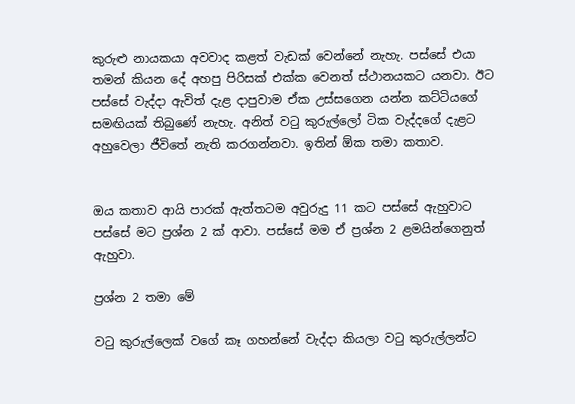කුරුළු නායකයා අවවාද කළත් වැඩක් වෙන්නේ නැහැ. පස්සේ එයා තමන් කියන දේ අහපු පිරිසක් එක්ක වෙනත් ස්ථානයකට යනවා. ඊට පස්සේ වැද්දා ඇවිත් දැළ දාපුවාම ඒක උස්සගෙන යන්න කට්ටියගේ සමඟියක් තිබුණේ නැහැ. අනිත් වටු කුරුල්ලෝ ටික වැද්දගේ දැළට අහුවෙලා ජීවිතේ නැති කරගන්නවා. ඉතින් ඕක තමා කතාව.


ඔය කතාව ආයි පාරක් ඇත්තටම අවුරුදු 11 කට පස්සේ ඇහුවාට පස්සේ මට ප්‍රශ්න 2 ක් ආවා. පස්සේ මම ඒ ප්‍රශ්න 2 ළමයින්ගෙනුත් ඇහුවා.

ප්‍රශ්න 2 තමා මේ

වටු කුරුල්ලෙක් වගේ කෑ ගහන්නේ වැද්දා කියලා වටු කුරුල්ලන්ට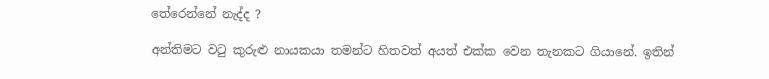තේරෙන්නේ නැද්ද ?

අන්තිමට වටු කුරුළු නායකයා තමන්ට හිතවත් අයත් එක්ක වෙන තැනකට ගියානේ. ඉතින්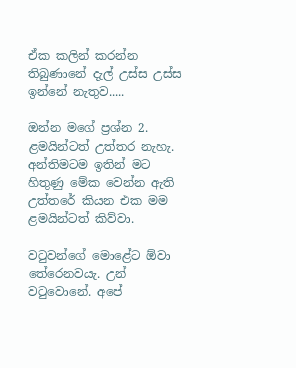ඒක කලින් කරන්න තිබුණානේ දැල් උස්ස උස්ස ඉන්නේ නැතුව.....

ඔන්න මගේ ප්‍රශ්න 2. ළමයින්ටත් උත්තර නැහැ. අන්තිමටම ඉතින් මට හිතුණු මේක වෙන්න ඇති උත්තරේ කියන එක මම ළමයින්ටත් කිව්වා.

වටුවන්ගේ මොළේට ඕවා තේරෙනවයැ. උන් වටුවොනේ. අපේ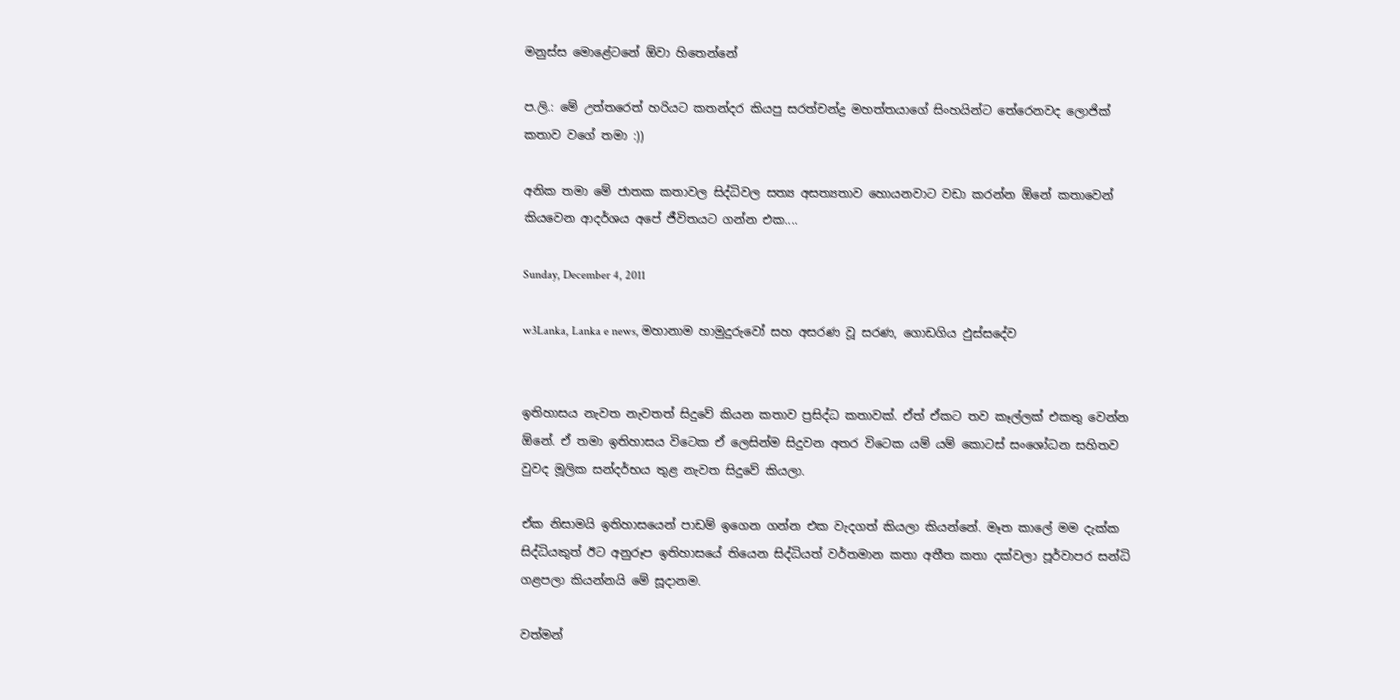මනුස්ස මොළේටනේ ඕවා හිතෙන්නේ

ප.ලි.: මේ උත්තරෙත් හරියට කතන්දර කියපු සරත්චන්ද්‍ර මහත්තයාගේ සිංහයින්ට තේරෙනවද ලොජික් කතාව වගේ තමා :))

අනික තමා මේ ජාතක කතාවල සිද්ධිවල සත්‍ය අසත්‍යතාව හොයනවාට වඩා කරන්න ඕනේ කතාවෙන් කියවෙන ආදර්ශය අපේ ජීවිතයට ගන්න එක....

Sunday, December 4, 2011

w3Lanka, Lanka e news, මහානාම හාමුදුරුවෝ සහ අසරණ වූ සරණ, ගොඩගිය ඵුස්සදේව


ඉතිහාසය නැවත නැවතත් සිදුවේ කියන කතාව ප්‍රසිද්ධ කතාවක්. ඒත් ඒකට තව කෑල්ලක් එකතු වෙන්න ඕනේ. ඒ තමා ඉතිහාසය විටෙක ඒ ලෙසින්ම සිදුවන අතර විටෙක යම් යම් කොටස් සංශෝධන සහිතව වුවද මූලික සන්දර්භය තුළ නැවත සිදුවේ කියලා.

ඒක නිසාමයි ඉතිහාසයෙන් පාඩම් ඉගෙන ගන්න එක වැදගත් කියලා කියන්නේ. මෑත කාලේ මම දැක්ක සිද්ධියකුත් ඊට අනුරූප ඉතිහාසයේ තියෙන සිද්ධියත් වර්තමාන කතා අතීත කතා දක්වලා පූර්වාපර සන්ධි ගළපලා කියන්නයි මේ සූදානම.

වත්මන්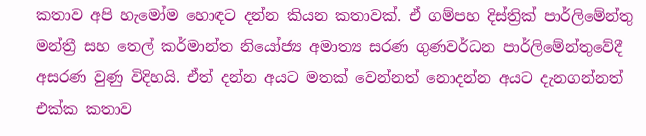කතාව අපි හැමෝම හොඳට දන්න කියන කතාවක්. ඒ ගම්පහ දිස්ත්‍රික් පාර්ලිමේන්තු මන්ත්‍රී සහ තෙල් කර්මාන්ත නියෝජ්‍ය අමාත්‍ය සරණ ගුණවර්ධන පාර්ලිමේන්තුවේදී අසරණ වුණු විදිහයි. ඒත් දන්න අයට මතක් වෙන්නත් නොදන්න අයට දැනගන්නත් එක්ක කතාව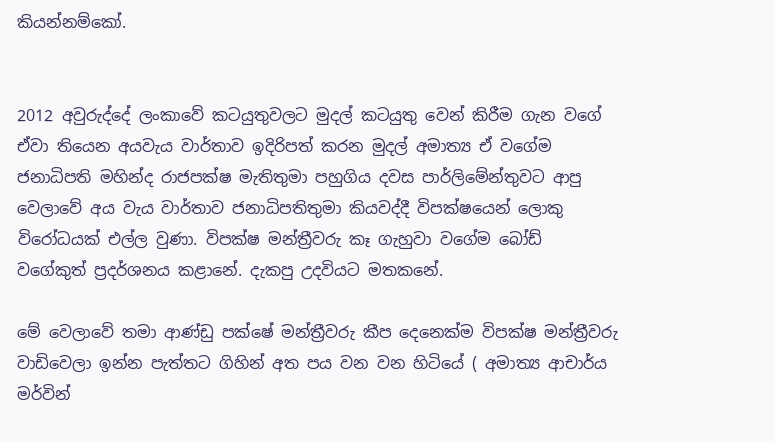කියන්නම්කෝ.


2012 අවුරුද්දේ ලංකාවේ කටයුතුවලට මුදල් කටයුතු වෙන් කිරීම ගැන වගේ ඒවා තියෙන අයවැය වාර්තාව ඉදිරිපත් කරන මුදල් අමාත්‍ය ඒ වගේම ජනාධිපති මහින්ද රාජපක්ෂ මැතිතුමා පහුගිය දවස පාර්ලිමේන්තුවට ආපු වෙලාවේ අය වැය වාර්තාව ජනාධිපතිතුමා කියවද්දී විපක්ෂයෙන් ලොකු විරෝධයක් එල්ල වුණා. විපක්ෂ මන්ත්‍රීවරු කෑ ගැහුවා වගේම බෝඩ් වගේකුත් ප්‍රදර්ශනය කළානේ. දැකපු උදවියට මතකනේ.

මේ වෙලාවේ තමා ආණ්ඩු පක්ෂේ මන්ත්‍රීවරු කීප දෙනෙක්ම විපක්ෂ මන්ත්‍රීවරු වාඩිවෙලා ඉන්න පැත්තට ගිහින් අත පය වන වන හිටියේ ( අමාත්‍ය ආචාර්ය මර්වින්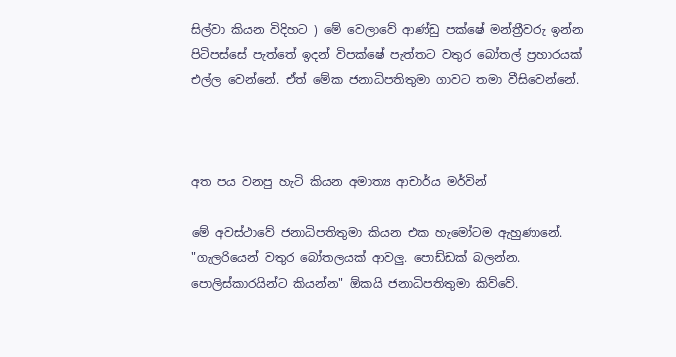සිල්වා කියන විදිහට ) මේ වෙලාවේ ආණ්ඩු පක්ෂේ මන්ත්‍රීවරු ඉන්න පිටිපස්සේ පැත්තේ ඉදන් විපක්ෂේ පැත්තට වතුර බෝතල් ප්‍රහාරයක් එල්ල වෙන්නේ. ඒත් මේක ජනාධිපතිතුමා ගාවට තමා වීසිවෙන්නේ.



අත පය වනපු හැටි කියන අමාත්‍ය ආචාර්ය මර්වින්

මේ අවස්ථාවේ ජනාධිපතිතුමා කියන එක හැමෝටම ඇහුණානේ. "ගැලරියෙන් වතුර බෝතලයක් ආවලු. පොඩ්ඩක් බලන්න. පොලිස්කාරයින්ට කියන්න" ඕකයි ජනාධිපතිතුමා කිව්වේ.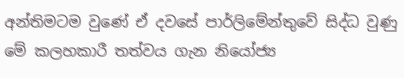අන්තිමටම වුණේ ඒ දවසේ පාර්ලිමේන්තුවේ සිද්ධ වුණු මේ කලහකාරී තත්වය ගැන නියෝජ්‍ය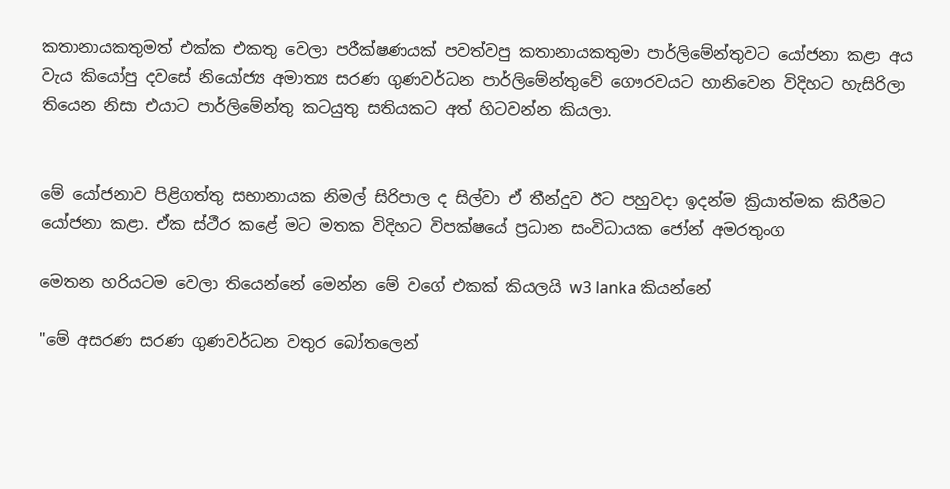කතානායකතුමත් එක්ක එකතු වෙලා පරීක්ෂණයක් පවත්වපු කතානායකතුමා පාර්ලිමේන්තුවට යෝජනා කළා අය වැය කියෝපු දවසේ නියෝජ්‍ය අමාත්‍ය සරණ ගුණවර්ධන පාර්ලිමේන්තුවේ ගෞරවයට හානිවෙන විදිහට හැසිරිලා තියෙන නිසා එයාට පාර්ලිමේන්තු කටයුතු සතියකට අත් හිටවන්න කියලා.


මේ යෝජනාව පිළිගත්තු සභානායක නිමල් සිරිපාල ද සිල්වා ඒ තීන්දුව ඊට පහුවදා ඉදන්ම ක්‍රියාත්මක කිරීමට යෝජනා කළා. ඒක ස්ථීර කළේ මට මතක විදිහට විපක්ෂයේ ප්‍රධාන සංවිධායක ජෝන් අමරතුංග

මෙතන හරියටම වෙලා තියෙන්නේ මෙන්න මේ වගේ එකක් කියලයි w3 lanka කියන්නේ

"මේ අසරණ සරණ ගුණවර්ධන වතුර බෝතලෙන්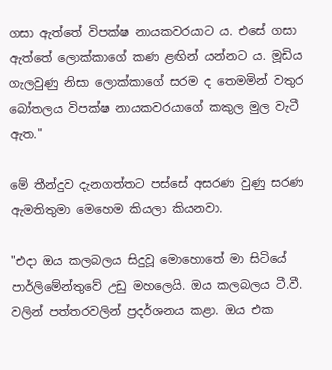ගසා ඇත්තේ විපක්ෂ නායකවරයාට ය. එසේ ගසා ඇත්තේ ලොක්කාගේ කණ ළඟින් යන්නට ය. මූඩිය ගැලවුණු නිසා ලොක්කාගේ සරම ද තෙමමින් වතුර බෝතලය විපක්ෂ නායකවරයාගේ කකුල මුල වැටී ඇත."

මේ තීන්දුව දැනගත්තට පස්සේ අසරණ වුණු සරණ ඇමතිතුමා මෙහෙම කියලා කියනවා.

"එදා ඔය කලබලය සිදුවූ මොහොතේ මා සිටියේ පාර්ලිමේන්තුවේ උඩු මහලෙයි. ඔය කලබලය ටී.වී. වලින් පත්තරවලින් ප්‍රදර්ශනය කළා. ඔය එක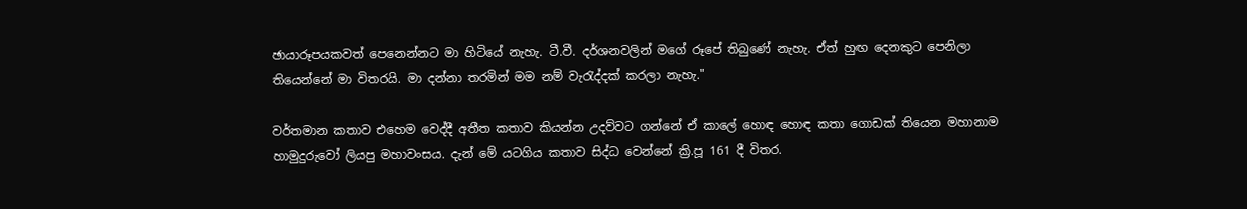ඡායාරූපයකවත් පෙනෙන්නට මා හිටියේ නැහැ. ටී.වී. දර්ශනවලින් මගේ රූපේ තිබුණේ නැහැ. ඒත් හුඟ දෙනකුට පෙනිලා තියෙන්නේ මා විතරයි. මා දන්නා තරමින් මම නම් වැරැද්දක්‌ කරලා නැහැ."

වර්තමාන කතාව එහෙම වෙද්දී අතීත කතාව කියන්න උදව්වට ගන්නේ ඒ කාලේ හොඳ හොඳ කතා ගොඩක් තියෙන මහානාම හාමුදුරුවෝ ලියපු මහාවංසය. දැන් මේ යටගිය කතාව සිද්ධ වෙන්නේ ක්‍රි.පූ 161 දී විතර.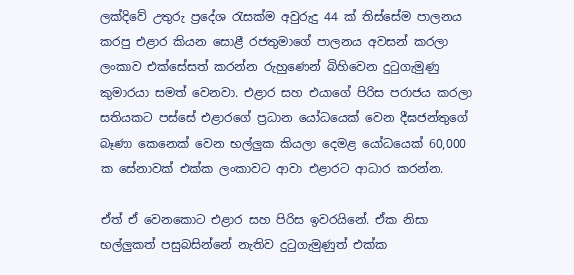ලක්දිවේ උතුරු ප්‍රදේශ රැසක්ම අවුරුදු 44 ක් තිස්සේම පාලනය කරපු එළාර කියන සොළී රජතුමාගේ පාලනය අවසන් කරලා ලංකාව එක්සේසත් කරන්න රුහුණෙන් බිහිවෙන දුටුගැමුණු කුමාරයා සමත් වෙනවා. එළාර සහ එයාගේ පිරිස පරාජය කරලා සතියකට පස්සේ එළාරගේ ප්‍රධාන යෝධයෙක් වෙන දීඝජන්තුගේ බෑණා කෙනෙක් වෙන භල්ලුක කියලා දෙමළ යෝධයෙක් 60,000 ක සේනාවක් එක්ක ලංකාවට ආවා එළාරට ආධාර කරන්න.

ඒත් ඒ වෙනකොට එළාර සහ පිරිස ඉවරයිනේ. ඒක නිසා භල්ලුකත් පසුබසින්නේ නැතිව දුටුගැමුණුත් එක්ක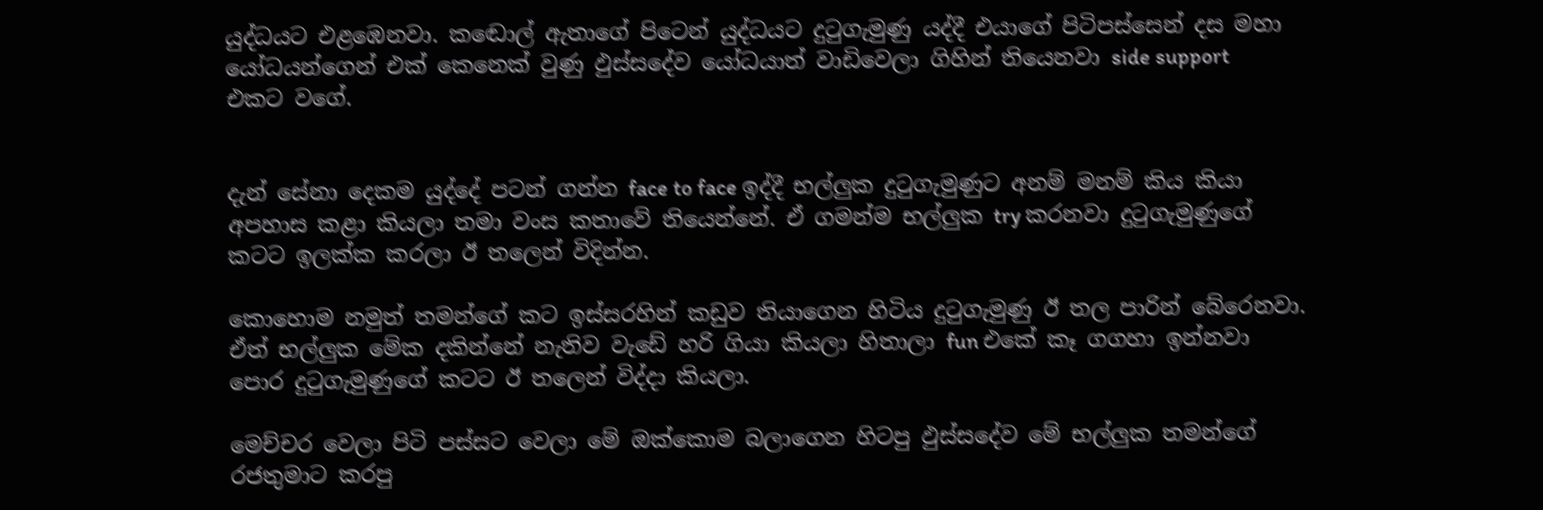යුද්ධයට එළඹෙනවා. කඬොල් ඇතාගේ පිටෙන් යුද්ධයට දුටුගැමුණු යද්දී එයාගේ පිටිපස්සෙන් දස මහා යෝධයන්ගෙන් එක් කෙනෙක් වුණු ඵුස්සදේව යෝධයාත් වාඩිවෙලා ගිහින් තියෙනවා side support එකට වගේ.


දැන් සේනා දෙකම යුද්දේ පටන් ගන්න face to face ඉද්දී භල්ලුක දුටුගැමුණුට අනම් මනම් කිය කියා අපහාස කළා කියලා තමා වංස කතාවේ තියෙන්නේ. ඒ ගමන්ම භල්ලුක try කරනවා දුටුගැමුණුගේ කටට ඉලක්ක කරලා ඊ තලෙන් විදින්න.

කොහොම නමුත් තමන්ගේ කට ඉස්සරහින් කඩුව තියාගෙන හිටිය දුටුගැමුණු ඊ තල පාරින් බේරෙනවා. ඒත් භල්ලුක මේක දකින්නේ නැතිව වැඩේ හරි ගියා කියලා හිතාලා fun එකේ කෑ ගගහා ඉන්නවා පොර දුටුගැමුණුගේ කටට ඊ තලෙන් විද්දා කියලා.

මෙච්චර වෙලා පිටි පස්සට වෙලා මේ ඔක්කොම බලාගෙන හිටපු ඵුස්සදේව මේ භල්ලුක තමන්ගේ රජතුමාට කරපු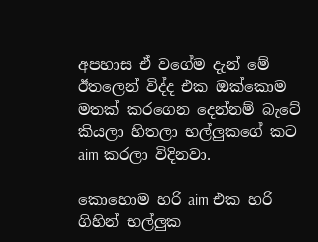අපහාස ඒ වගේම දැන් මේ ඊතලෙන් විද්ද එක ඔක්කොම මතක් කරගෙන දෙන්නම් බැටේ කියලා හිතලා භල්ලුකගේ කට aim කරලා විදිනවා.

කොහොම හරි aim එක හරි ගිහින් භල්ලුක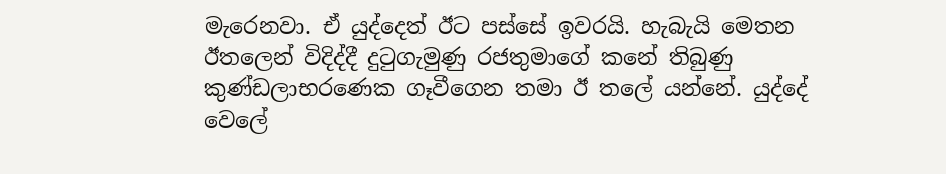මැරෙනවා. ඒ යුද්දෙත් ඊට පස්සේ ඉවරයි. හැබැයි මෙතන ඊතලෙන් විදිද්දී දුටුගැමුණු රජතුමාගේ කනේ තිබුණු කුණ්ඩලාභරණෙක ගෑවීගෙන තමා ඊ තලේ යන්නේ. යුද්දේ වෙලේ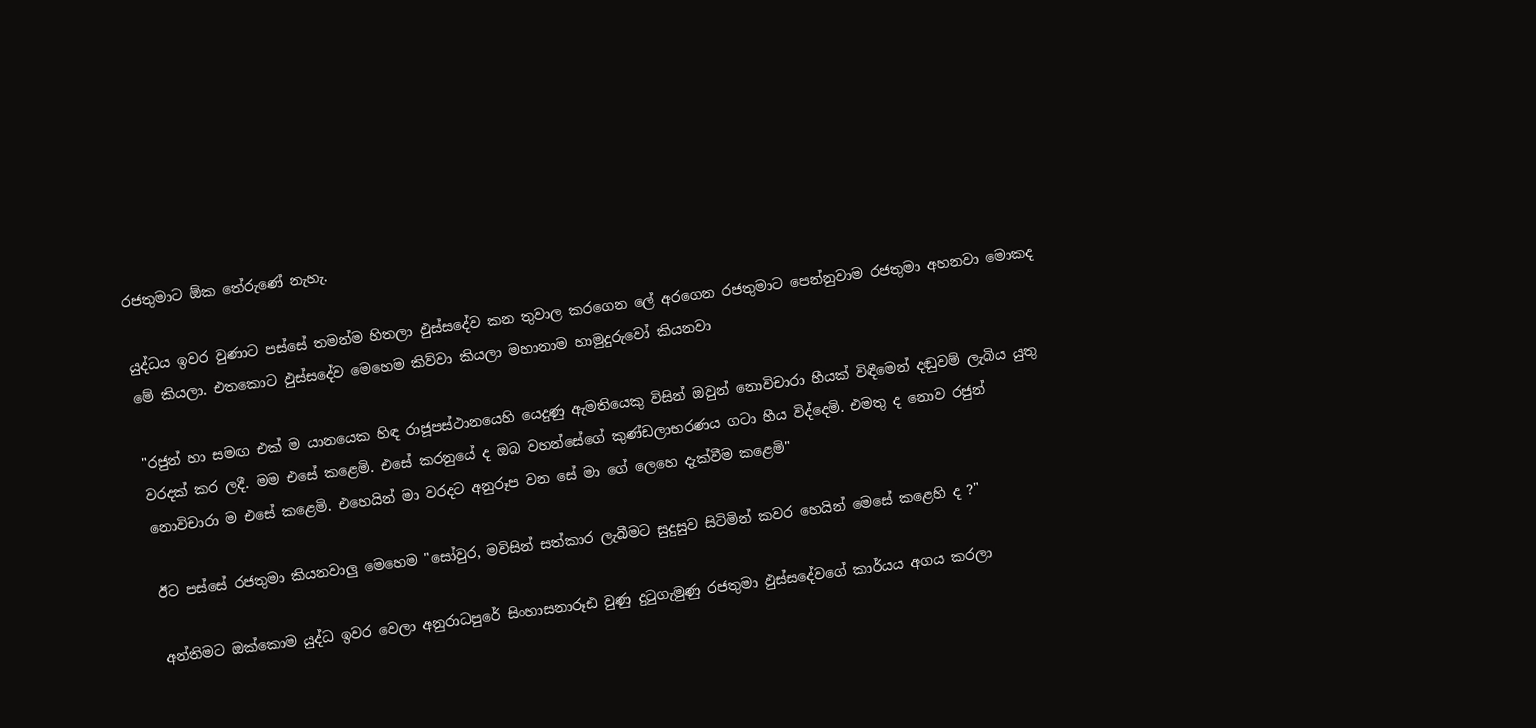රජතුමාට ඕක තේරුණේ නැහැ.

යුද්ධය ඉවර වුණාට පස්සේ තමන්ම හිතලා ඵුස්සදේව කන තුවාල කරගෙන ලේ අරගෙන රජතුමාට පෙන්නුවාම රජතුමා අහනවා මොකද මේ කියලා. එතකොට ඵුස්සදේව මෙහෙම කිව්වා කියලා මහානාම හාමුදුරුවෝ කියනවා

"රජුන් හා සමඟ එක් ම යානයෙක හිඳ රාජූපස්ථානයෙහි යෙදුණු ඇමතියෙකු විසින් ඔවුන් නොවිචාරා හීයක් විඳීමෙන් දඬුවම් ලැබිය යුතු වරදක් කර ලදී. මම එසේ කළෙමි. එසේ කරනුයේ ද ඔබ වහන්සේගේ කුණ්ඩලාභරණය ගටා හීය විද්දෙමි. එමතු ද නොව රජුන් නොවිචාරා ම එසේ කළෙමි. එහෙයින් මා වරදට අනුරූප වන සේ මා ගේ ලෙහෙ දැක්වීම කළෙමි"

ඊට පස්සේ රජතුමා කියනවාලු මෙහෙම "සෝවුර, මවිසින් සත්කාර ලැබීමට සුදුසුව සිටිමින් කවර හෙයින් මෙසේ කළෙහි ද ?"

අන්තිමට ඔක්කොම යුද්ධ ඉවර වෙලා අනුරාධපුරේ සිංහාසනාරූඪ වුණු දුටුගැමුණු රජතුමා ඵුස්සදේවගේ කාර්යය අගය කරලා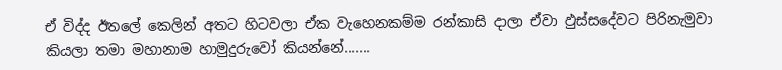ඒ විද්ද ඊතලේ කෙලින් අතට හිටවලා ඒක වැහෙනකම්ම රන්කාසි දාලා ඒවා ඵුස්සදේවට පිරිනැමුවා කියලා තමා මහානාම හාමුදුරුවෝ කියන්නේ.......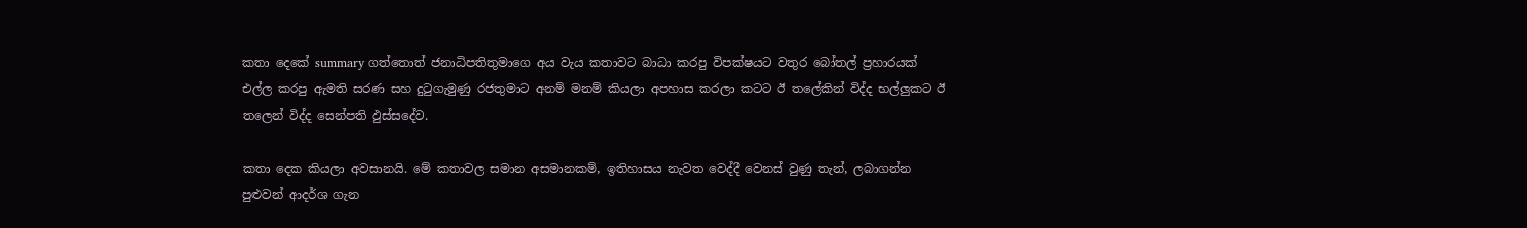කතා දෙකේ summary ගත්තොත් ජනාධිපතිතුමාගෙ අය වැය කතාවට බාධා කරපු විපක්ෂයට වතුර බෝතල් ප්‍රහාරයක් එල්ල කරපු ඇමති සරණ සහ දුටුගැමුණු රජතුමාට අනම් මනම් කියලා අපහාස කරලා කටට ඊ තලේකින් විද්ද භල්ලුකට ඊ තලෙන් විද්ද සෙන්පති ඵුස්සදේව.

කතා දෙක කියලා අවසානයි. මේ කතාවල සමාන අසමානකම්, ඉතිහාසය නැවත වෙද්දී වෙනස් වුණු තැන්, ලබාගන්න පුළුවන් ආදර්ශ ගැන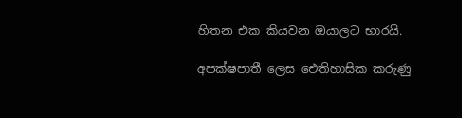හිතන එක කියවන ඔයාලට භාරයි.

අපක්ෂපාතී ලෙස ඓතිහාසික කරුණු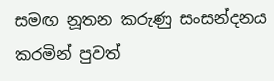සමඟ නූතන කරුණු සංසන්දනය කරමින් පුවත්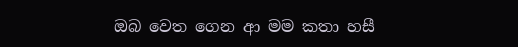ඔබ වෙත ගෙන ආ මම කතා හසී